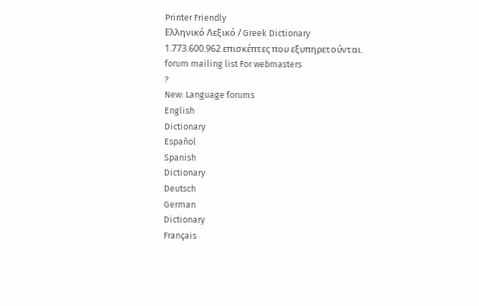Printer Friendly
Ελληνικό Λεξικό / Greek Dictionary
1.773.600.962 επισκέπτες που εξυπηρετούνται.
forum mailing list For webmasters
?
New: Language forums
English
Dictionary
Español
Spanish
Dictionary
Deutsch
German
Dictionary
Français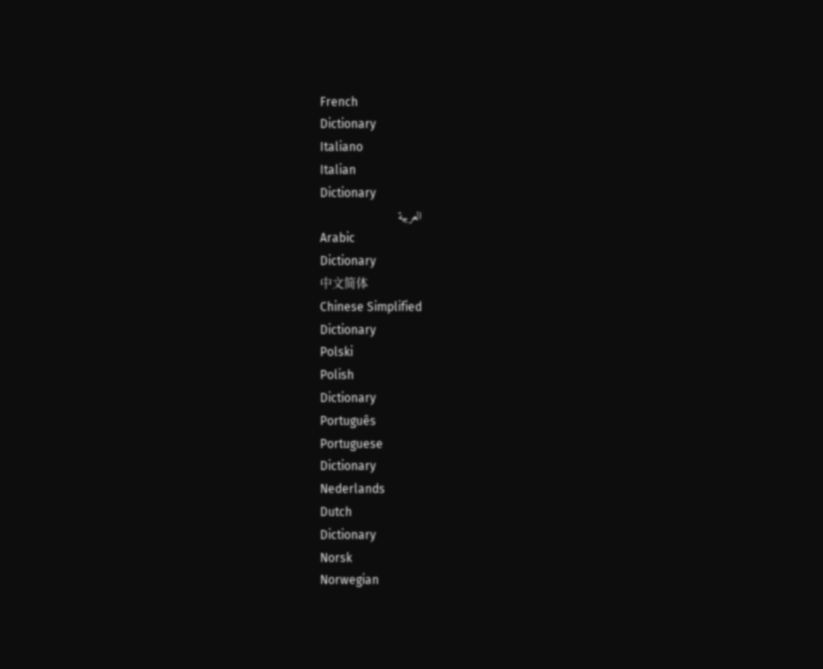French
Dictionary
Italiano
Italian
Dictionary
العربية
Arabic
Dictionary
中文简体
Chinese Simplified
Dictionary
Polski
Polish
Dictionary
Português
Portuguese
Dictionary
Nederlands
Dutch
Dictionary
Norsk
Norwegian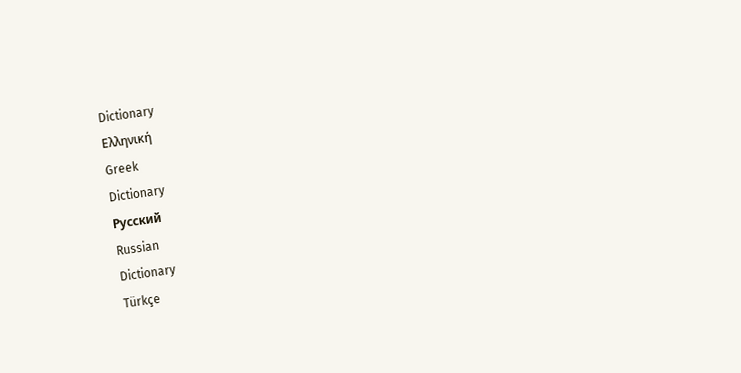Dictionary
Ελληνική
Greek
Dictionary
Русский
Russian
Dictionary
Türkçe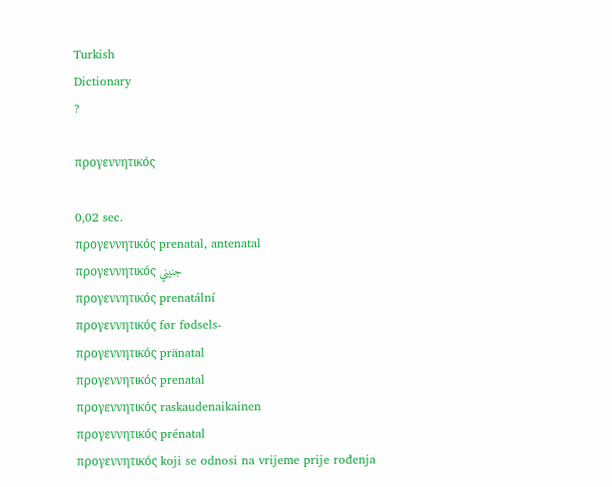Turkish
Dictionary
?

προγεννητικός

0,02 sec.
προγεννητικός prenatal, antenatal
προγεννητικός جنيني
προγεννητικός prenatální
προγεννητικός før fødsels-
προγεννητικός pränatal
προγεννητικός prenatal
προγεννητικός raskaudenaikainen
προγεννητικός prénatal
προγεννητικός koji se odnosi na vrijeme prije rođenja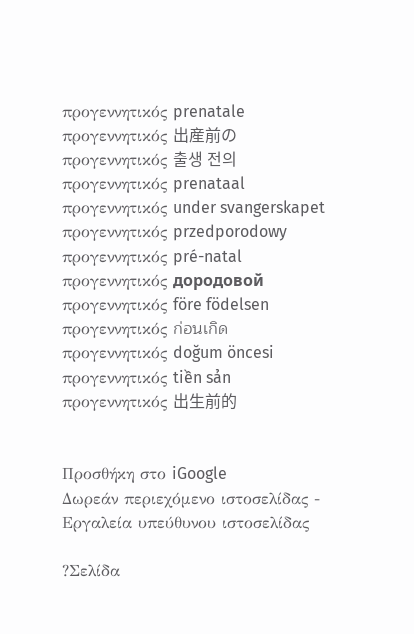προγεννητικός prenatale
προγεννητικός 出産前の
προγεννητικός 출생 전의
προγεννητικός prenataal
προγεννητικός under svangerskapet
προγεννητικός przedporodowy
προγεννητικός pré-natal
προγεννητικός дородовой
προγεννητικός före födelsen
προγεννητικός ก่อนเกิด
προγεννητικός doğum öncesi
προγεννητικός tiền sản
προγεννητικός 出生前的


Προσθήκη στο iGoogle
Δωρεάν περιεχόμενο ιστοσελίδας - Εργαλεία υπεύθυνου ιστοσελίδας

?Σελίδα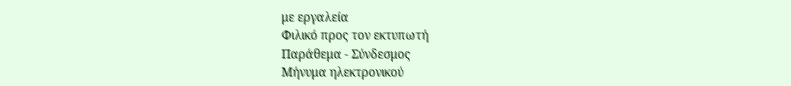με εργαλεία
Φιλικό προς τον εκτυπωτή
Παράθεμα - Σύνδεσμος
Μήνυμα ηλεκτρονικού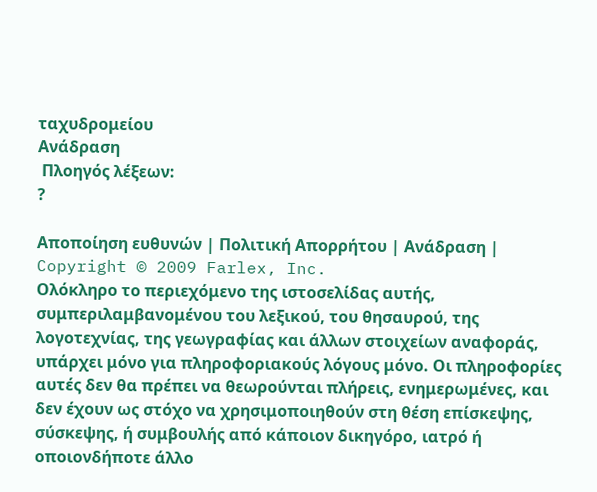ταχυδρομείου
Ανάδραση
 Πλοηγός λέξεων:
?

Αποποίηση ευθυνών | Πολιτική Απορρήτου | Ανάδραση | Copyright © 2009 Farlex, Inc.
Ολόκληρο το περιεχόμενο της ιστοσελίδας αυτής, συμπεριλαμβανομένου του λεξικού, του θησαυρού, της λογοτεχνίας, της γεωγραφίας και άλλων στοιχείων αναφοράς, υπάρχει μόνο για πληροφοριακούς λόγους μόνο. Οι πληροφορίες αυτές δεν θα πρέπει να θεωρούνται πλήρεις, ενημερωμένες, και δεν έχουν ως στόχο να χρησιμοποιηθούν στη θέση επίσκεψης, σύσκεψης, ή συμβουλής από κάποιον δικηγόρο, ιατρό ή οποιονδήποτε άλλο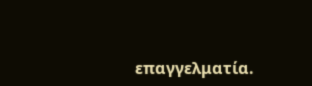επαγγελματία.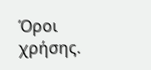Όροι χρήσης.